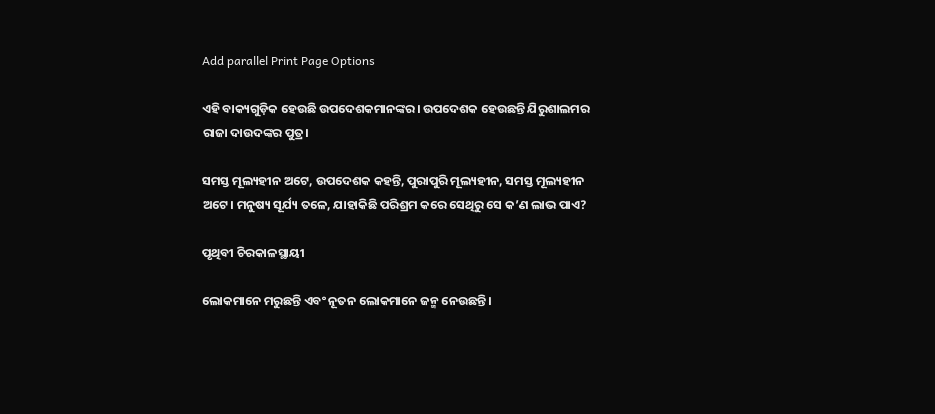Add parallel Print Page Options

ଏହି ବାକ୍ୟଗୁଡ଼ିକ ହେଉଛି ଉପଦେଶକମାନଙ୍କର। ଉପଦେଶକ ହେଉଛନ୍ତି ଯିରୁଶାଲମର ରାଜା ଦାଉଦଙ୍କର ପୁତ୍ର।

ସମସ୍ତ ମୂଲ୍ୟହୀନ ଅଟେ, ଉପଦେଶକ କହନ୍ତି, ପୁରାପୁରି ମୂଲ୍ୟହୀନ, ସମସ୍ତ ମୂଲ୍ୟହୀନ ଅଟେ। ମନୁଷ୍ୟ ସୂର୍ଯ୍ୟ ତଳେ, ଯାହାକିଛି ପରିଶ୍ରମ କରେ ସେଥିରୁ ସେ କ’ଣ ଲାଭ ପାଏ?

ପୃଥିବୀ ଚିରକାଳସ୍ଥାୟୀ

ଲୋକମାନେ ମରୁଛନ୍ତି ଏବଂ ନୂତନ ଲୋକମାନେ ଜନ୍ମ ନେଉଛନ୍ତି।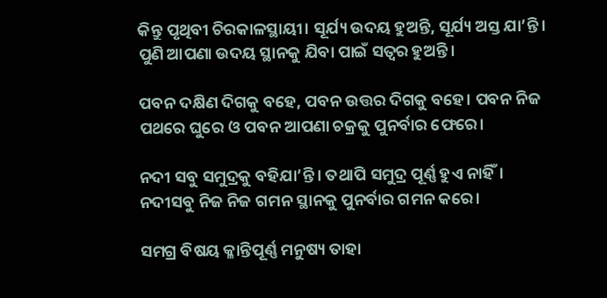କିନ୍ତୁ ପୃଥିବୀ ଚିରକାଳସ୍ଥାୟୀ। ସୂର୍ଯ୍ୟ ଉଦୟ ହୁଅନ୍ତି, ସୂର୍ଯ୍ୟ ଅସ୍ତ ଯା’ନ୍ତି। ପୁଣି ଆପଣା ଉଦୟ ସ୍ଥାନକୁ ଯିବା ପାଇଁ ସତ୍ୱର ହୁଅନ୍ତି।

ପବନ ଦକ୍ଷିଣ ଦିଗକୁ ବହେ, ପବନ ଉତ୍ତର ଦିଗକୁ ବହେ। ପବନ ନିଜ ପଥରେ ଘୁରେ ଓ ପବନ ଆପଣା ଚକ୍ରକୁ ପୁନର୍ବାର ଫେରେ।

ନଦୀ ସବୁ ସମୁଦ୍ରକୁ ବହିଯା’ନ୍ତି। ତଥାପି ସମୁଦ୍ର ପୂର୍ଣ୍ଣ ହୁଏ ନାହିଁ। ନଦୀସବୁ ନିଜ ନିଜ ଗମନ ସ୍ଥାନକୁ ପୁନର୍ବାର ଗମନ କରେ।

ସମଗ୍ର ବିଷୟ କ୍ଳାନ୍ତିପୂର୍ଣ୍ଣ ମନୁଷ୍ୟ ତାହା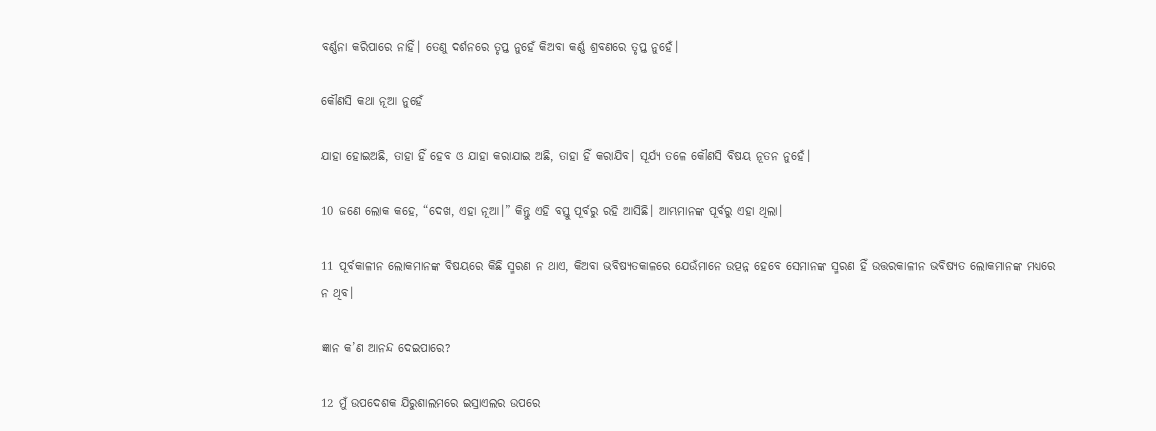ବର୍ଣ୍ଣନା କରିପାରେ ନାହିଁ। ତେଣୁ ଦର୍ଶନରେ ତୃପ୍ତ ନୁହେଁ କିଅବା କର୍ଣ୍ଣ ଶ୍ରବଣରେ ତୃପ୍ତ ନୁହେଁ।

କୌଣସି କଥା ନୂଆ ନୁହେଁ

ଯାହା ହୋଇଅଛି, ତାହା ହିଁ ହେବ ଓ ଯାହା କରାଯାଇ ଅଛି, ତାହା ହିଁ କରାଯିବ। ସୂର୍ଯ୍ୟ ତଳେ କୌଣସି ବିଷୟ ନୂତନ ନୁହେଁ।

10 ଜଣେ ଲୋକ କହେ, “ଦେଖ, ଏହା ନୂଆ।” କିନ୍ତୁ ଏହି ବସ୍ତୁ ପୂର୍ବରୁ ରହି ଆସିଛି। ଆମ୍ଭମାନଙ୍କ ପୂର୍ବରୁ ଏହା ଥିଲା।

11 ପୂର୍ବକାଳୀନ ଲୋକମାନଙ୍କ ବିଷୟରେ କିଛି ସ୍ମରଣ ନ ଥାଏ, କିଅବା ଭବିଷ୍ୟତକାଳରେ ଯେଉଁମାନେ ଉତ୍ପନ୍ନ ହେବେ ସେମାନଙ୍କ ସ୍ମରଣ ହିଁ ଉତ୍ତରକାଳୀନ ଭବିଷ୍ୟତ ଲୋକମାନଙ୍କ ମଧ୍ୟରେ ନ ଥିବ।

ଜ୍ଞାନ କ’ଣ ଆନନ୍ଦ ଦେଇପାରେ?

12 ମୁଁ ଉପଦେଶକ ଯିରୁଶାଲମରେ ଇସ୍ରାଏଲର ଉପରେ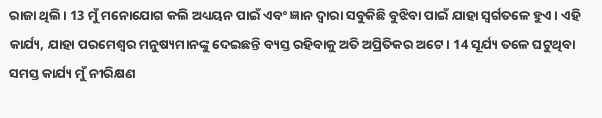ରାଜା ଥିଲି। 13 ମୁଁ ମନୋଯୋଗ କଲି ଅଧ୍ୟୟନ ପାଇଁ ଏବଂ ଜ୍ଞାନ ଦ୍ୱାରା ସବୁକିଛି ବୁଝିବା ପାଇଁ ଯାହା ସ୍ୱର୍ଗତଳେ ହୁଏ। ଏହି କାର୍ଯ୍ୟ, ଯାହା ପରମେଶ୍ୱର ମନୁଷ୍ୟମାନଙ୍କୁ ଦେଇଛନ୍ତି ବ୍ୟସ୍ତ ରହିବାକୁ ଅତି ଅପ୍ରିତିକର ଅଟେ। 14 ସୂର୍ଯ୍ୟ ତଳେ ଘଟୁଥିବା ସମସ୍ତ କାର୍ଯ୍ୟ ମୁଁ ନୀରିକ୍ଷଣ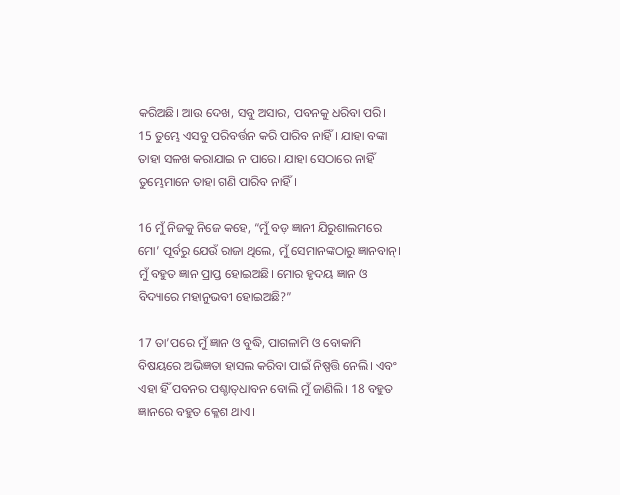କରିଅଛି। ଆଉ ଦେଖ, ସବୁ ଅସାର, ପବନକୁ ଧରିବା ପରି। 15 ତୁମ୍ଭେ ଏସବୁ ପରିବର୍ତ୍ତନ କରି ପାରିବ ନାହିଁ। ଯାହା ବଙ୍କା ତାହା ସଳଖ କରାଯାଇ ନ ପାରେ। ଯାହା ସେଠାରେ ନାହିଁ ତୁମ୍ଭେମାନେ ତାହା ଗଣି ପାରିବ ନାହିଁ।

16 ମୁଁ ନିଜକୁ ନିଜେ କହେ, “ମୁଁ ବଡ଼ ଜ୍ଞାନୀ ଯିରୁଶାଲମରେ ମୋ’ ପୂର୍ବରୁ ଯେଉଁ ରାଜା ଥିଲେ, ମୁଁ ସେମାନଙ୍କଠାରୁ ଜ୍ଞାନବାନ୍। ମୁଁ ବହୁତ ଜ୍ଞାନ ପ୍ରାପ୍ତ ହୋଇଅଛି। ମୋର ହୃଦୟ ଜ୍ଞାନ ଓ ବିଦ୍ୟାରେ ମହାନୁଭବୀ ହୋଇଅଛି?”

17 ତା’ପରେ ମୁଁ ଜ୍ଞାନ ଓ ବୁଦ୍ଧି, ପାଗଳାମି ଓ ବୋକାମି ବିଷୟରେ ଅଭିଜ୍ଞତା ହାସଲ କରିବା ପାଇଁ ନିଷ୍ପତ୍ତି ନେଲି। ଏବଂ ଏହା ହିଁ ପବନର ପଶ୍ଚା‌‌‌ତ୍‌‌‌ଧାବନ ବୋଲି ମୁଁ ଜାଣିଲି। 18 ବହୁତ ଜ୍ଞାନରେ ବହୁତ କ୍ଳେଶ ଥାଏ।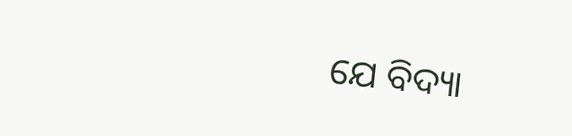ଯେ ବିଦ୍ୟା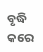ବୃଦ୍ଧି କରେ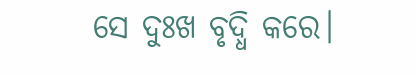ସେ ଦୁଃଖ ବୃଦ୍ଧି କରେ।